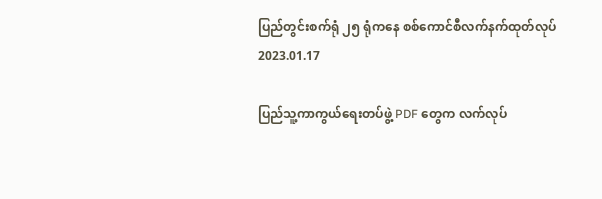ပြည်တွင်းစက်ရုံ ၂၅ ရုံကနေ စစ်ကောင်စီလက်နက်ထုတ်လုပ်
2023.01.17

ပြည်သူ့ကာကွယ်ရေးတပ်ဖွဲ့ PDF တွေက လက်လုပ်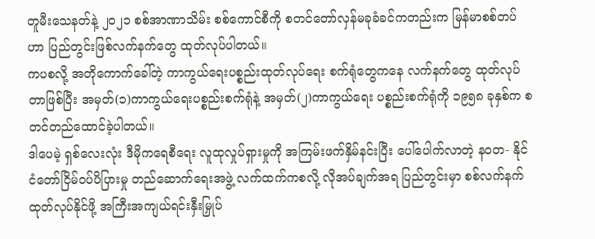တူမီးသေနတ်နဲ့ ၂၀၂၁ စစ်အာဏာသိမ်း စစ်ကောင်စီကို စတင်တော်လှန်မခုခံခင်ကတည်းက မြန်မာစစ်တပ်ဟာ ပြည်တွင်းဖြစ်လက်နက်တွေ ထုတ်လုပ်ပါတယ်။
ကပစလို့ အတိုကောက်ခေါ်တဲ့ ကာကွယ်ရေးပစ္စည်းထုတ်လုပ်ရေး စက်ရုံတွေကနေ လက်နက်တွေ ထုတ်လုပ်တာဖြစ်ပြီး အမှတ်(၁)ကာကွယ်ရေးပစ္စည်းစက်ရုံနဲ့ အမှတ်(၂)ကာကွယ်ရေး ပစ္စည်းစက်ရုံကို ၁၉၅၈ ခုနှစ်က စတင်တည်ထောင်ခဲ့ပါတယ်။
ဒါပေမဲ့ ရှစ်လေးလုံး ဒီမိုကရေစီရေး လူထုလှုပ်ရှားမှုကို အကြမ်းဖက်နှိမ်နင်းပြီး ပေါ်ပေါက်လာတဲ့ နဝတ- နိုင်ငံတော်ငြိမ်ဝပ်ပိပြားမှု တည်ဆောက်ရေးအဖွဲ့ လက်ထက်ကစလို့ လိုအပ်ချက်အရ ပြည်တွင်းမှာ စစ်လက်နက်ထုတ်လုပ်နိုင်ဖို့ အကြီးအကျယ်ရင်းနှီးမြှုပ်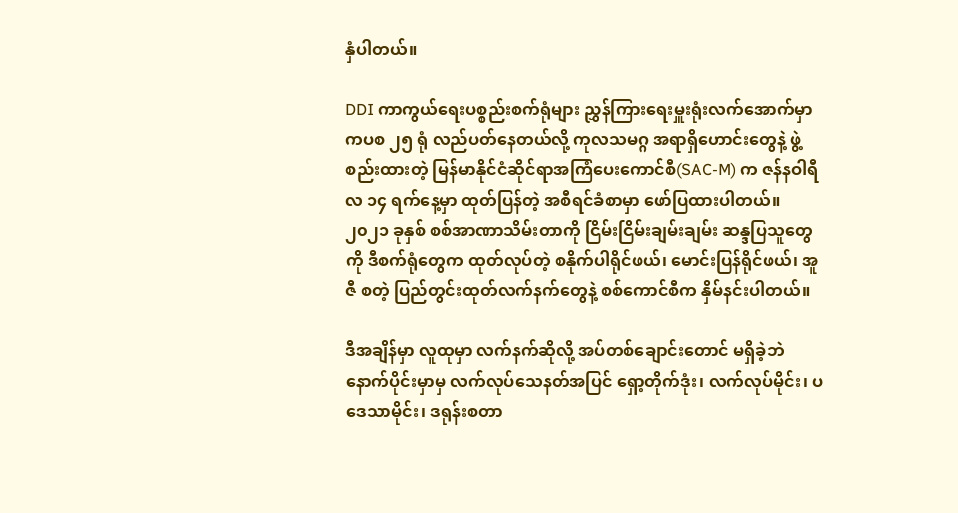နှံပါတယ်။

DDI ကာကွယ်ရေးပစ္စည်းစက်ရုံများ ညွှန်ကြားရေးမှူးရုံးလက်အောက်မှာ ကပစ ၂၅ ရုံ လည်ပတ်နေတယ်လို့ ကုလသမဂ္ဂ အရာရှိဟောင်းတွေနဲ့ ဖွဲ့စည်းထားတဲ့ မြန်မာနိုင်ငံဆိုင်ရာအကြံပေးကောင်စီ(SAC-M) က ဇန်နဝါရီလ ၁၄ ရက်နေ့မှာ ထုတ်ပြန်တဲ့ အစီရင်ခံစာမှာ ဖော်ပြထားပါတယ်။
၂၀၂၁ ခုနှစ် စစ်အာဏာသိမ်းတာကို ငြိမ်းငြိမ်းချမ်းချမ်း ဆန္ဒပြသူတွေကို ဒီစက်ရုံတွေက ထုတ်လုပ်တဲ့ စနိုက်ပါရိုင်ဖယ်၊ မောင်းပြန်ရိုင်ဖယ်၊ အူဇီ စတဲ့ ပြည်တွင်းထုတ်လက်နက်တွေနဲ့ စစ်ကောင်စီက နှိမ်နင်းပါတယ်။

ဒီအချိန်မှာ လူထုမှာ လက်နက်ဆိုလို့ အပ်တစ်ချောင်းတောင် မရှိခဲ့ဘဲ နောက်ပိုင်းမှာမှ လက်လုပ်သေနတ်အပြင် ရှော့တိုက်ဒုံး၊ လက်လုပ်မိုင်း၊ ပဒေသာမိုင်း၊ ဒရုန်းစတာ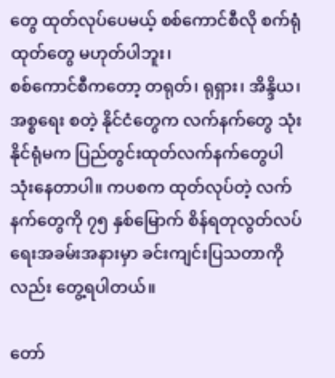တွေ ထုတ်လုပ်ပေမယ့် စစ်ကောင်စီလို စက်ရုံထုတ်တွေ မဟုတ်ပါဘူး၊
စစ်ကောင်စီကတော့ တရုတ်၊ ရုရှား၊ အိန္ဒိယ၊ အစ္စရေး စတဲ့ နိုင်ငံတွေက လက်နက်တွေ သုံးနိုင်ရုံမက ပြည်တွင်းထုတ်လက်နက်တွေပါ သုံးနေတာပါ။ ကပစက ထုတ်လုပ်တဲ့ လက်နက်တွေကို ၇၅ နှစ်မြောက် စိန်ရတုလွတ်လပ်ရေးအခမ်းအနားမှာ ခင်းကျင်းပြသတာကိုလည်း တွေ့ရပါတယ်။

တော်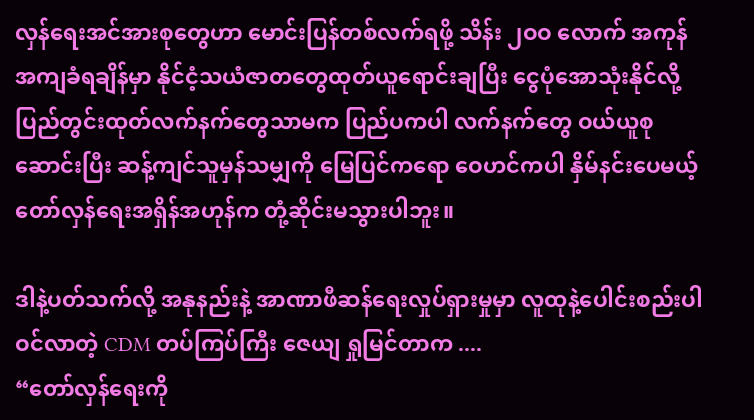လှန်ရေးအင်အားစုတွေဟာ မောင်းပြန်တစ်လက်ရဖို့ သိန်း ၂ဝဝ လောက် အကုန်အကျခံရချိန်မှာ နိုင်ငံ့သယံဇာတတွေထုတ်ယူရောင်းချပြီး ငွေပုံအောသုံးနိုင်လို့ ပြည်တွင်းထုတ်လက်နက်တွေသာမက ပြည်ပကပါ လက်နက်တွေ ဝယ်ယူစုဆောင်းပြီး ဆန့်ကျင်သူမှန်သမျှကို မြေပြင်ကရော ဝေဟင်ကပါ နှိမ်နင်းပေမယ့် တော်လှန်ရေးအရှိန်အဟုန်က တုံ့ဆိုင်းမသွားပါဘူး။

ဒါနဲ့ပတ်သက်လို့ အနုနည်းနဲ့ အာဏာဖီဆန်ရေးလှုပ်ရှားမှုမှာ လူထုနဲ့ပေါင်းစည်းပါဝင်လာတဲ့ CDM တပ်ကြပ်ကြီး ဇေယျ ရှုမြင်တာက ....
“တော်လှန်ရေးကို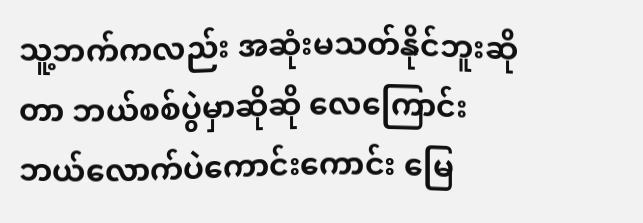သူ့ဘက်ကလည်း အဆုံးမသတ်နိုင်ဘူးဆိုတာ ဘယ်စစ်ပွဲမှာဆိုဆို လေကြောင်းဘယ်လောက်ပဲကောင်းကောင်း မြေ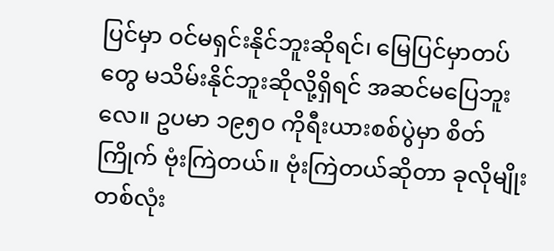ပြင်မှာ ဝင်မရှင်းနိုင်ဘူးဆိုရင်၊ မြေပြင်မှာတပ်တွေ မသိမ်းနိုင်ဘူးဆိုလို့ရှိရင် အဆင်မပြေဘူးလေ။ ဥပမာ ၁၉၅၀ ကိုရီးယားစစ်ပွဲမှာ စိတ်ကြိုက် ဗုံးကြဲတယ်။ ဗုံးကြဲတယ်ဆိုတာ ခုလိုမျိုးတစ်လုံး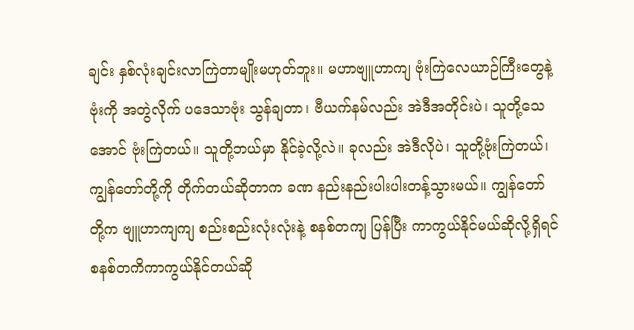ချင်း နှစ်လုံးချင်းလာကြဲတာမျိုးမဟုတ်ဘူး။ မဟာဗျူဟာကျ ဗုံးကြဲလေယာဉ်ကြီးတွေနဲ့ ဗုံးကို အတွဲလိုက် ပဒေသာဗုံး သွန်ချတာ၊ ဗီယက်နမ်လည်း အဲဒီအတိုင်းပဲ၊ သူတို့သေအောင် ဗုံးကြဲတယ်။ သူတို့ဘယ်မှာ နိုင်ခဲ့လို့လဲ။ ခုလည်း အဲဒီလိုပဲ၊ သူတို့ဗုံးကြဲတယ်၊ ကျွန်တော်တို့ကို တိုက်တယ်ဆိုတာက ခဏ နည်းနည်းပါးပါးတန့်သွားမယ်။ ကျွန်တော်တို့က ဗျူဟာကျကျ စည်းစည်းလုံးလုံးနဲ့ စနစ်တကျ ပြန်ပြီး ကာကွယ်နိုင်မယ်ဆိုလို့ရှိရင် စနစ်တကိကာကွယ်နိုင်တယ်ဆို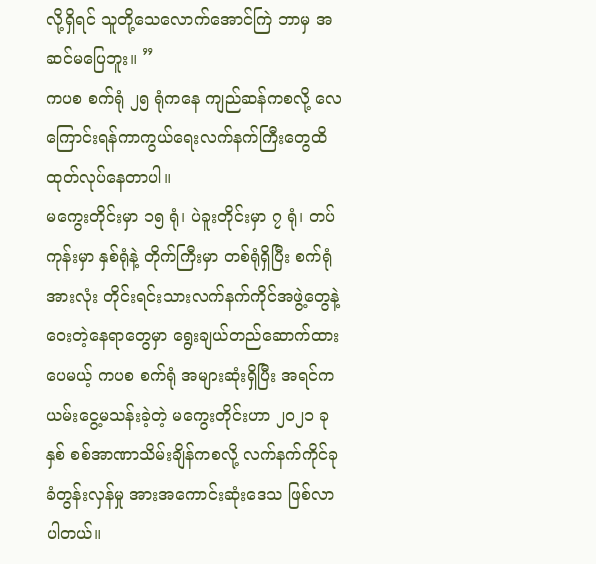လို့ရှိရင် သူတို့သေလောက်အောင်ကြဲ ဘာမှ အဆင်မပြေဘူး။ ”
ကပစ စက်ရုံ ၂၅ ရုံကနေ ကျည်ဆန်ကစလို့ လေကြောင်းရန်ကာကွယ်ရေးလက်နက်ကြီးတွေထိ ထုတ်လုပ်နေတာပါ။
မကွေးတိုင်းမှာ ၁၅ ရုံ၊ ပဲခူးတိုင်းမှာ ၇ ရုံ၊ တပ်ကုန်းမှာ နှစ်ရုံနဲ့ တိုက်ကြီးမှာ တစ်ရုံရှိပြီး စက်ရုံအားလုံး တိုင်းရင်းသားလက်နက်ကိုင်အဖွဲ့တွေနဲ့ ဝေးတဲ့နေရာတွေမှာ ရွေးချယ်တည်ဆောက်ထားပေမယ့် ကပစ စက်ရုံ အများဆုံးရှိပြီး အရင်က ယမ်းငွေ့မသန်းခဲ့တဲ့ မကွေးတိုင်းဟာ ၂၀၂၁ ခုနှစ် စစ်အာဏာသိမ်းချိန်ကစလို့ လက်နက်ကိုင်ခုခံတွန်းလှန်မှု အားအကောင်းဆုံးဒေသ ဖြစ်လာပါတယ်။